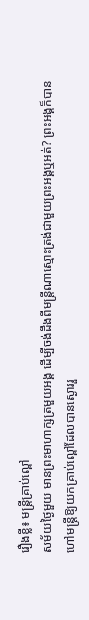រឿងខ្លី៖ មន្ត្រីគ្រាប់ល្ពៅ
សម័យថ្ងៃមួយ មានព្រះមាហាក្សត្រមួយអង្គ ដើម្បីចង់ដឹងពីមន្រ្តីណាស្មោះត្រង់ជាមួយព្រះអង្គឬអត់? ព្រះអង្គក៏បានហៅមន្រ្តីឱ្យយកគ្រាប់ល្ពៅដែលបានស្ងោររួ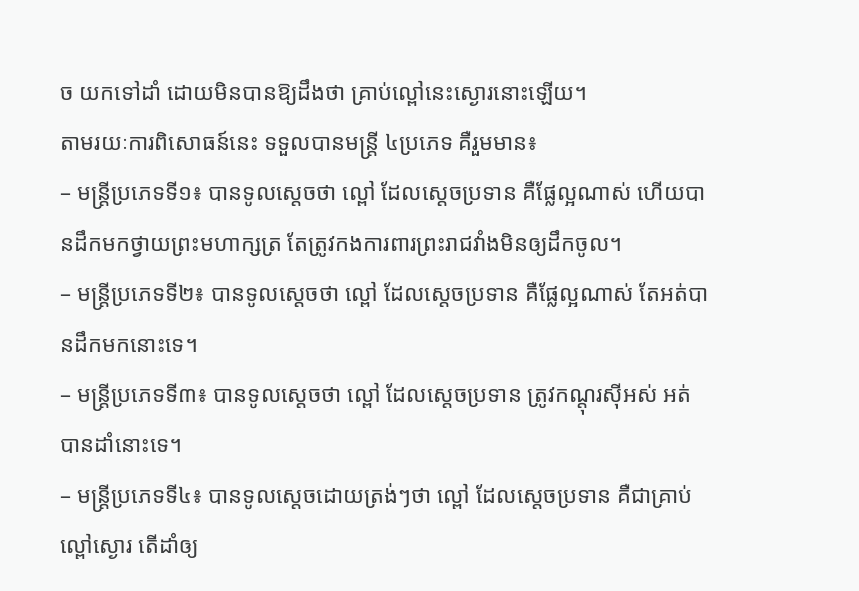ច យកទៅដាំ ដោយមិនបានឱ្យដឹងថា គ្រាប់ល្ពៅនេះស្ងោរនោះឡើយ។
តាមរយៈការពិសោធន៍នេះ ទទួលបានមន្ត្រី ៤ប្រភេទ គឺរួមមាន៖
– មន្រ្តីប្រភេទទី១៖ បានទូលស្តេចថា ល្ពៅ ដែលស្តេចប្រទាន គឺផ្លែល្អណាស់ ហើយបានដឹកមកថ្វាយព្រះមហាក្សត្រ តែត្រូវកងការពារព្រះរាជវាំងមិនឲ្យដឹកចូល។
– មន្រ្តីប្រភេទទី២៖ បានទូលស្តេចថា ល្ពៅ ដែលស្តេចប្រទាន គឺផ្លែល្អណាស់ តែអត់បានដឹកមកនោះទេ។
– មន្រ្តីប្រភេទទី៣៖ បានទូលស្តេចថា ល្ពៅ ដែលស្តេចប្រទាន ត្រូវកណ្តុរស៊ីអស់ អត់បានដាំនោះទេ។
– មន្រ្តីប្រភេទទី៤៖ បានទូលស្តេចដោយត្រង់ៗថា ល្ពៅ ដែលស្តេចប្រទាន គឺជាគ្រាប់ល្ពៅស្ងោរ តើដាំឲ្យ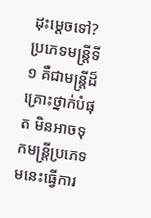ដុះម្តេចទៅ?
ប្រភេទមន្រ្តីទី១ គឺជាមន្រ្តីដ៏គ្រោះថ្នាក់បំផុត មិនអាចទុកមន្រ្តីប្រភេទមនេះធ្វើការ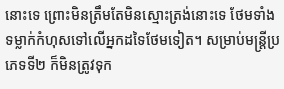នោះទេ ព្រោះមិនត្រឹមតែមិនស្មោះត្រង់នោះទេ ថែមទាំងទម្លាក់កំហុសទៅលើអ្នកដទៃថែមទៀត។ សម្រាប់មន្រ្តីប្រភេទទី២ ក៏មិនត្រូវទុក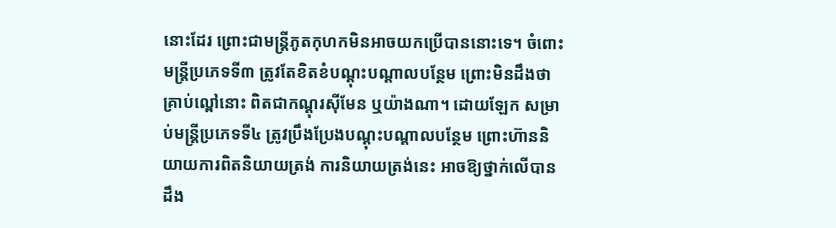នោះដែរ ព្រោះជាមន្រ្តីភូតកុហកមិនអាចយកប្រើបាននោះទេ។ ចំពោះមន្រ្តីប្រភេទទី៣ ត្រូវតែខិតខំបណ្តុះបណ្តាលបន្ថែម ព្រោះមិនដឹងថា គ្រាប់ល្ពៅនោះ ពិតជាកណ្តុរស៊ីមែន ឬយ៉ាងណា។ ដោយឡែក សម្រាប់មន្រ្តីប្រភេទទី៤ ត្រូវប្រឹងប្រែងបណ្តុះបណ្តាលបន្ថែម ព្រោះហ៊ាននិយាយការពិតនិយាយត្រង់ ការនិយាយត្រង់នេះ អាចឱ្យថ្នាក់លើបានដឹង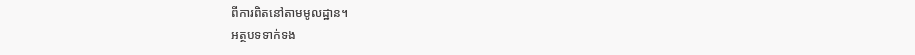ពីការពិតនៅតាមមូលដ្ឋាន។
អត្ថបទទាក់ទង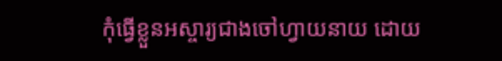កុំធ្វើខ្លួនអស្ចារ្យជាងចៅហ្វាយនាយ ដោយ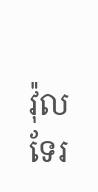វ៉ុលទែរ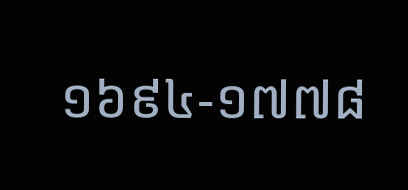១៦៩៤-១៧៧៨